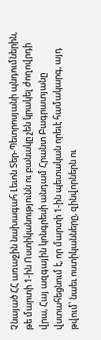Չնայած ՀՀ առաջին նախագահ Լեւոն Տեր-Պետրոսյանի պնդումներին, թե մարտի 1-ին Ոստիկանությունն ու բանակը չեն կրակել ժողովրդի վրա, Հայ ազգային կոնգրեսի անդամ Հրանտ Բագրատյանը վստահեցնում է, որ մարտի 1-ին պետական որեւէ համակարգ, այդ թվում՝ նաեւ ոստիկանները, զինվորներն ու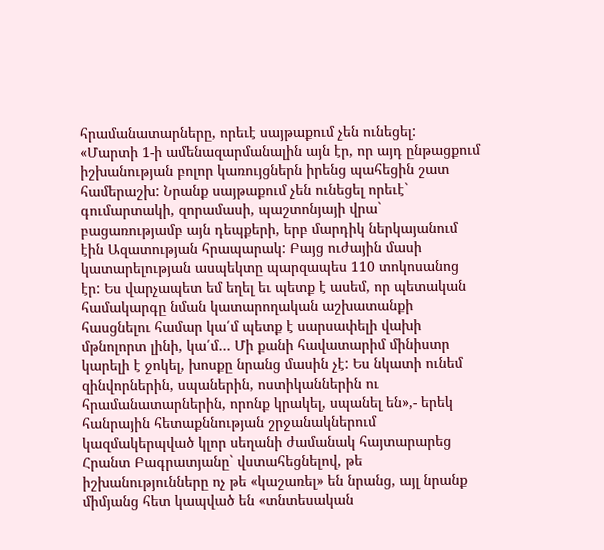հրամանատարները, որեւէ սայթաքում չեն ունեցել:
«Մարտի 1-ի ամենազարմանալին այն էր, որ այդ ընթացքում իշխանության բոլոր կառույցներն իրենց պահեցին շատ համերաշխ: Նրանք սայթաքում չեն ունեցել որեւէ` գումարտակի, զորամասի, պաշտոնյայի վրա` բացառությամբ այն դեպքերի, երբ մարդիկ ներկայանում էին Ազատության հրապարակ: Բայց ուժային մասի կատարելության ասպեկտը պարզապես 110 տոկոսանոց էր: Ես վարչապետ եմ եղել եւ պետք է ասեմ, որ պետական համակարգը նման կատարողական աշխատանքի հասցնելու համար կա՛մ պետք է սարսափելի վախի մթնոլորտ լինի, կա՛մ… Մի քանի հավատարիմ մինիստր կարելի է ջոկել, խոսքը նրանց մասին չէ: Ես նկատի ունեմ զինվորներին, սպաներին, ոստիկաններին ու հրամանատարներին, որոնք կրակել, սպանել են»,- երեկ հանրային հետաքննության շրջանակներում կազմակերպված կլոր սեղանի ժամանակ հայտարարեց Հրանտ Բագրատյանը` վստահեցնելով, թե իշխանությունները ոչ թե «կաշառել» են նրանց, այլ նրանք միմյանց հետ կապված են «տնտեսական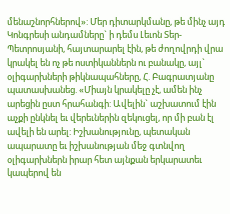մենաշնորհներով»: Մեր դիտարկմանը, թե մինչ այդ Կոնգրեսի անդամները` ի դեմս Լեւոն Տեր-Պետրոսյանի, հայտարարել էին, թե ժողովրդի վրա կրակել են ոչ թե ոստիկաններն ու բանակը, այլ` օլիգարխների թիկնապահները, Հ. Բագրատյանը պատասխանեց. «Միայն կրակելը չէ, ամեն ինչ արեցին ըստ հրահանգի: Ավելին` աշխատում էին աչքի ընկնել եւ վերեւներին զեկուցել, որ մի բան էլ ավելի են արել: Իշխանությունը, պետական ապարատը եւ իշխանության մեջ գտնվող օլիգարխներն իրար հետ այնքան երկարատեւ կապերով են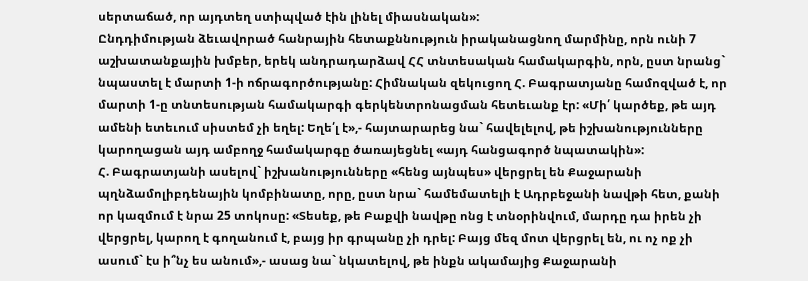սերտաճած, որ այդտեղ ստիպված էին լինել միասնական»:
Ընդդիմության ձեւավորած հանրային հետաքննություն իրականացնող մարմինը, որն ունի 7 աշխատանքային խմբեր, երեկ անդրադարձավ ՀՀ տնտեսական համակարգին, որն, ըստ նրանց` նպաստել է մարտի 1-ի ոճրագործությանը: Հիմնական զեկուցող Հ. Բագրատյանը համոզված է, որ մարտի 1-ը տնտեսության համակարգի գերկենտրոնացման հետեւանք էր: «Մի՛ կարծեք, թե այդ ամենի ետեւում սիստեմ չի եղել: Եղե՛լ է»,- հայտարարեց նա` հավելելով, թե իշխանությունները կարողացան այդ ամբողջ համակարգը ծառայեցնել «այդ հանցագործ նպատակին»:
Հ. Բագրատյանի ասելով` իշխանությունները «հենց այնպես» վերցրել են Քաջարանի պղնձամոլիբդենային կոմբինատը, որը, ըստ նրա` համեմատելի է Ադրբեջանի նավթի հետ, քանի որ կազմում է նրա 25 տոկոսը: «Տեսեք, թե Բաքվի նավթը ոնց է տնօրինվում, մարդը դա իրեն չի վերցրել, կարող է գողանում է, բայց իր գրպանը չի դրել: Բայց մեզ մոտ վերցրել են, ու ոչ ոք չի ասում` էս ի՞նչ ես անում»,- ասաց նա` նկատելով, թե ինքն ակամայից Քաջարանի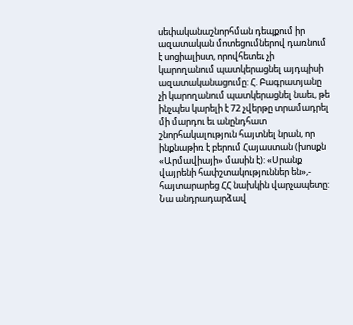սեփականաշնորհման դեպքում իր ազատական մոտեցումներով դառնում է սոցիալիստ, որովհետեւ չի կարողանում պատկերացնել այդպիսի ազատականացումը: Հ. Բագրատյանը չի կարողանում պատկերացնել նաեւ, թե ինչպես կարելի է 72 չվերթը տրամադրել մի մարդու եւ անընդհատ շնորհակալություն հայտնել նրան, որ ինքնաթիռ է բերում Հայաստան (խոսքն «Արմավիայի» մասին է): «Սրանք վայրենի հափշտակություններ են»,- հայտարարեց ՀՀ նախկին վարչապետը: Նա անդրադարձավ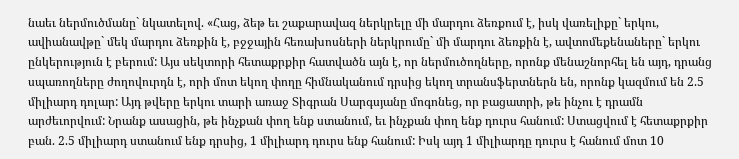նաեւ ներմուծմանը` նկատելով. «Հաց, ձեթ եւ շաքարավազ ներկրելը մի մարդու ձեռքում է, իսկ վառելիքը` երկու, ավիանավթը` մեկ մարդու ձեռքին է, բջջային հեռախոսների ներկրումը` մի մարդու ձեռքին է, ավտոմեքենաները` երկու ընկերություն է բերում: Այս սեկտորի հետաքրքիր հատվածն այն է, որ ներմուծողները, որոնք մենաշնորհել են այդ, դրանց սպառողները ժողովուրդն է, որի մոտ եկող փողը հիմնականում դրսից եկող տրանսֆերտներն են, որոնք կազմում են 2.5 միլիարդ դոլար: Այդ թվերը երկու տարի առաջ Տիգրան Սարգսյանը մոգոնեց, որ բացատրի, թե ինչու է դրամն արժեւորվում: Նրանք ասացին, թե ինչքան փող ենք ստանում, եւ ինչքան փող ենք դուրս հանում: Ստացվում է հետաքրքիր բան. 2.5 միլիարդ ստանում ենք դրսից, 1 միլիարդ դուրս ենք հանում: Իսկ այդ 1 միլիարդը դուրս է հանում մոտ 10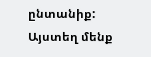ընտանիք: Այստեղ մենք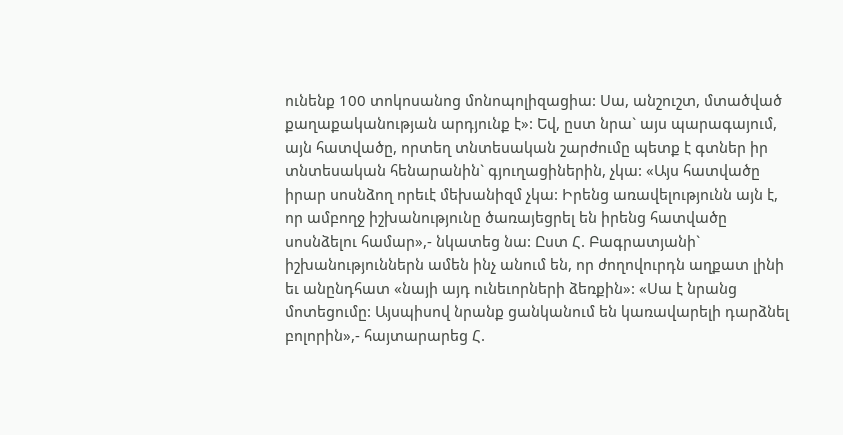ունենք 100 տոկոսանոց մոնոպոլիզացիա: Սա, անշուշտ, մտածված քաղաքականության արդյունք է»: Եվ, ըստ նրա` այս պարագայում, այն հատվածը, որտեղ տնտեսական շարժումը պետք է գտներ իր տնտեսական հենարանին` գյուղացիներին, չկա: «Այս հատվածը իրար սոսնձող որեւէ մեխանիզմ չկա: Իրենց առավելությունն այն է, որ ամբողջ իշխանությունը ծառայեցրել են իրենց հատվածը սոսնձելու համար»,- նկատեց նա: Ըստ Հ. Բագրատյանի` իշխանություններն ամեն ինչ անում են, որ ժողովուրդն աղքատ լինի եւ անընդհատ «նայի այդ ունեւորների ձեռքին»: «Սա է նրանց մոտեցումը: Այսպիսով նրանք ցանկանում են կառավարելի դարձնել բոլորին»,- հայտարարեց Հ.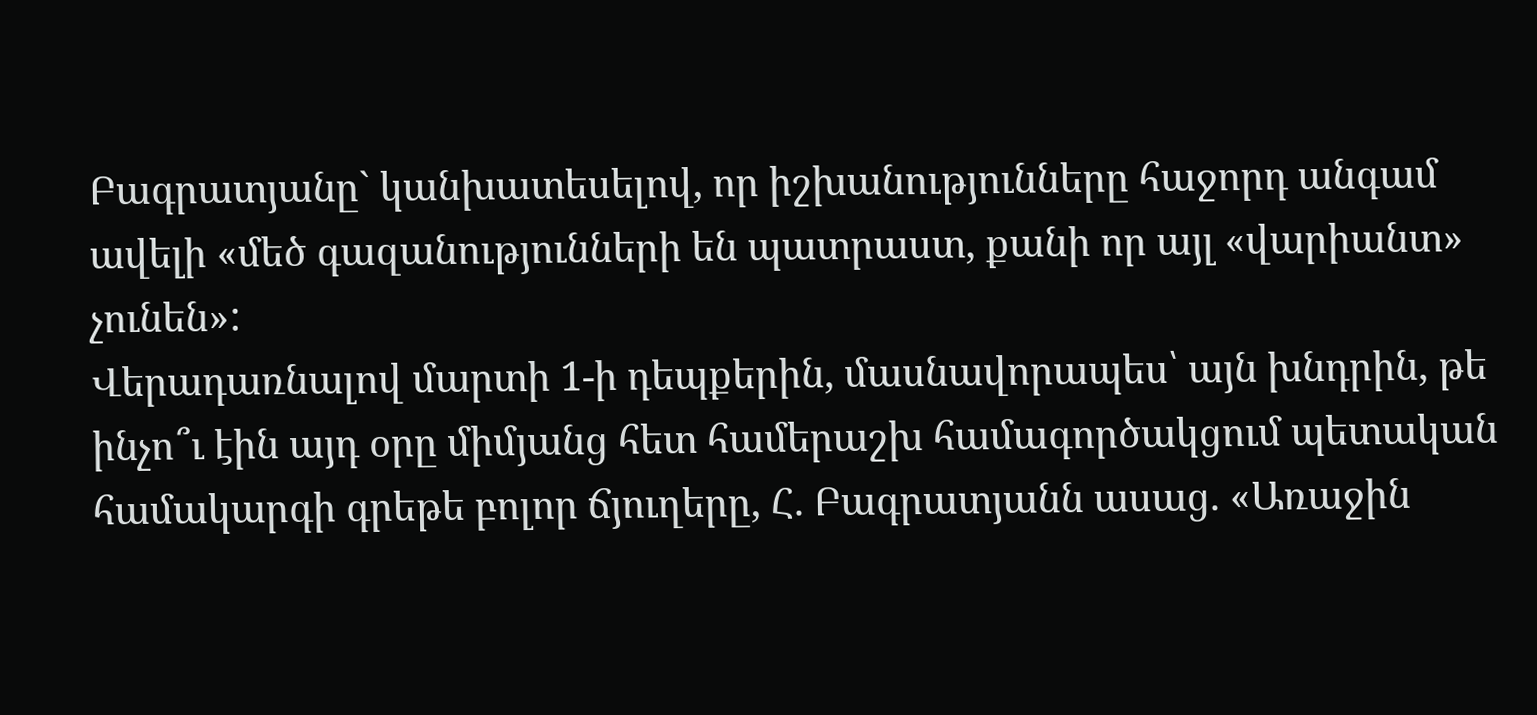Բագրատյանը` կանխատեսելով, որ իշխանությունները հաջորդ անգամ ավելի «մեծ գազանությունների են պատրաստ, քանի որ այլ «վարիանտ» չունեն»:
Վերադառնալով մարտի 1-ի դեպքերին, մասնավորապես՝ այն խնդրին, թե ինչո՞ւ էին այդ օրը միմյանց հետ համերաշխ համագործակցում պետական համակարգի գրեթե բոլոր ճյուղերը, Հ. Բագրատյանն ասաց. «Առաջին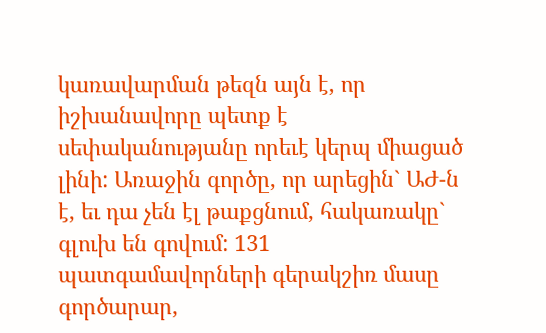կառավարման թեզն այն է, որ իշխանավորը պետք է սեփականությանը որեւէ կերպ միացած լինի: Առաջին գործը, որ արեցին` ԱԺ-ն է, եւ դա չեն էլ թաքցնում, հակառակը` գլուխ են գովում: 131 պատգամավորների գերակշիռ մասը գործարար,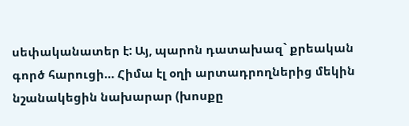սեփականատեր է: Այ, պարոն դատախազ` քրեական գործ հարուցի… Հիմա էլ օղի արտադրողներից մեկին նշանակեցին նախարար (խոսքը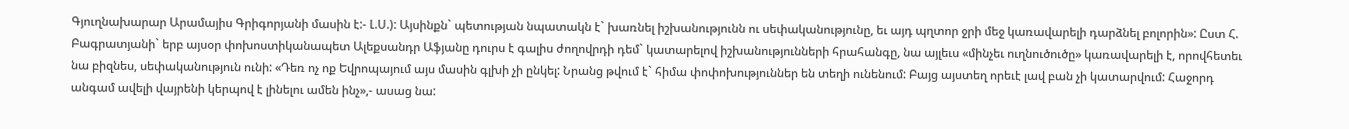Գյուղնախարար Արամայիս Գրիգորյանի մասին է:- Լ.Ս.): Այսինքն` պետության նպատակն է` խառնել իշխանությունն ու սեփականությունը, եւ այդ պղտոր ջրի մեջ կառավարելի դարձնել բոլորին»: Ըստ Հ. Բագրատյանի` երբ այսօր փոխոստիկանապետ Ալեքսանդր Աֆյանը դուրս է գալիս ժողովրդի դեմ` կատարելով իշխանությունների հրահանգը, նա այլեւս «մինչեւ ուղնուծուծը» կառավարելի է, որովհետեւ նա բիզնես, սեփականություն ունի: «Դեռ ոչ ոք Եվրոպայում այս մասին գլխի չի ընկել: Նրանց թվում է` հիմա փոփոխություններ են տեղի ունենում: Բայց այստեղ որեւէ լավ բան չի կատարվում: Հաջորդ անգամ ավելի վայրենի կերպով է լինելու ամեն ինչ»,- ասաց նա: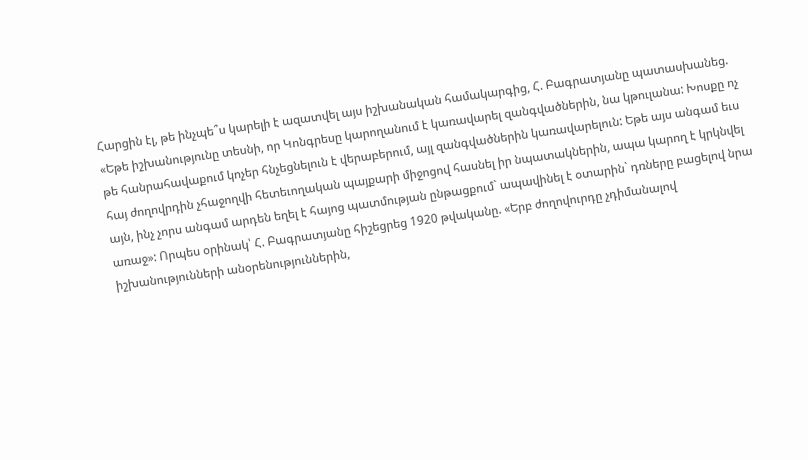Հարցին էլ, թե ինչպե՞ս կարելի է ազատվել այս իշխանական համակարգից, Հ. Բագրատյանը պատասխանեց. «Եթե իշխանությունը տեսնի, որ Կոնգրեսը կարողանում է կառավարել զանգվածներին, նա կթուլանա: Խոսքը ոչ թե հանրահավաքում կոչեր հնչեցնելուն է վերաբերում, այլ զանգվածներին կառավարելուն: Եթե այս անգամ եւս հայ ժողովրդին չհաջողվի հետեւողական պայքարի միջոցով հասնել իր նպատակներին, ապա կարող է կրկնվել այն, ինչ չորս անգամ արդեն եղել է հայոց պատմության ընթացքում` ապավինել է օտարին` դռները բացելով նրա առաջ»: Որպես օրինակ՝ Հ. Բագրատյանը հիշեցրեց 1920 թվականը. «Երբ ժողովուրդը չդիմանալով իշխանությունների անօրենություններին,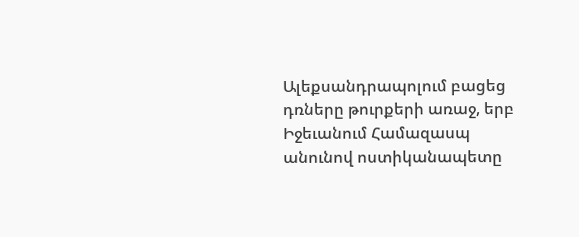Ալեքսանդրապոլում բացեց դռները թուրքերի առաջ, երբ Իջեւանում Համազասպ անունով ոստիկանապետը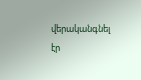վերականգնել էր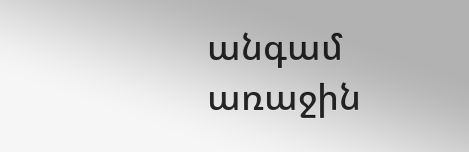անգամ առաջին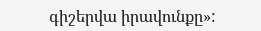գիշերվա իրավունքը»: